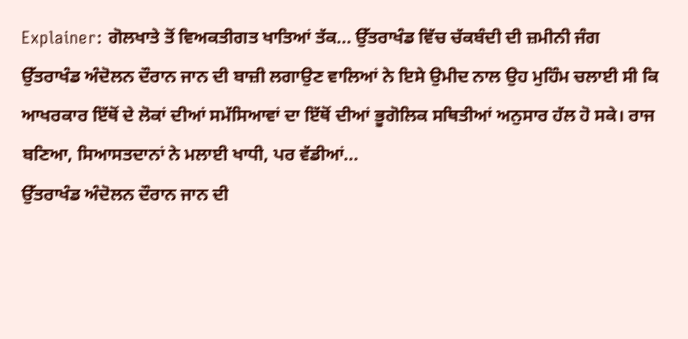Explainer: ਗੋਲਖਾਤੇ ਤੋਂ ਵਿਅਕਤੀਗਤ ਖਾਤਿਆਂ ਤੱਕ... ਉੱਤਰਾਖੰਡ ਵਿੱਚ ਚੱਕਬੰਦੀ ਦੀ ਜ਼ਮੀਨੀ ਜੰਗ
ਉੱਤਰਾਖੰਡ ਅੰਦੋਲਨ ਦੌਰਾਨ ਜਾਨ ਦੀ ਬਾਜ਼ੀ ਲਗਾਉਣ ਵਾਲਿਆਂ ਨੇ ਇਸੇ ਉਮੀਦ ਨਾਲ ਉਹ ਮੁਹਿੰਮ ਚਲਾਈ ਸੀ ਕਿ ਆਖਰਕਾਰ ਇੱਥੋਂ ਦੇ ਲੋਕਾਂ ਦੀਆਂ ਸਮੱਸਿਆਵਾਂ ਦਾ ਇੱਥੋਂ ਦੀਆਂ ਭੂਗੋਲਿਕ ਸਥਿਤੀਆਂ ਅਨੁਸਾਰ ਹੱਲ ਹੋ ਸਕੇ। ਰਾਜ ਬਣਿਆ, ਸਿਆਸਤਦਾਨਾਂ ਨੇ ਮਲਾਈ ਖਾਧੀ, ਪਰ ਵੱਡੀਆਂ...
ਉੱਤਰਾਖੰਡ ਅੰਦੋਲਨ ਦੌਰਾਨ ਜਾਨ ਦੀ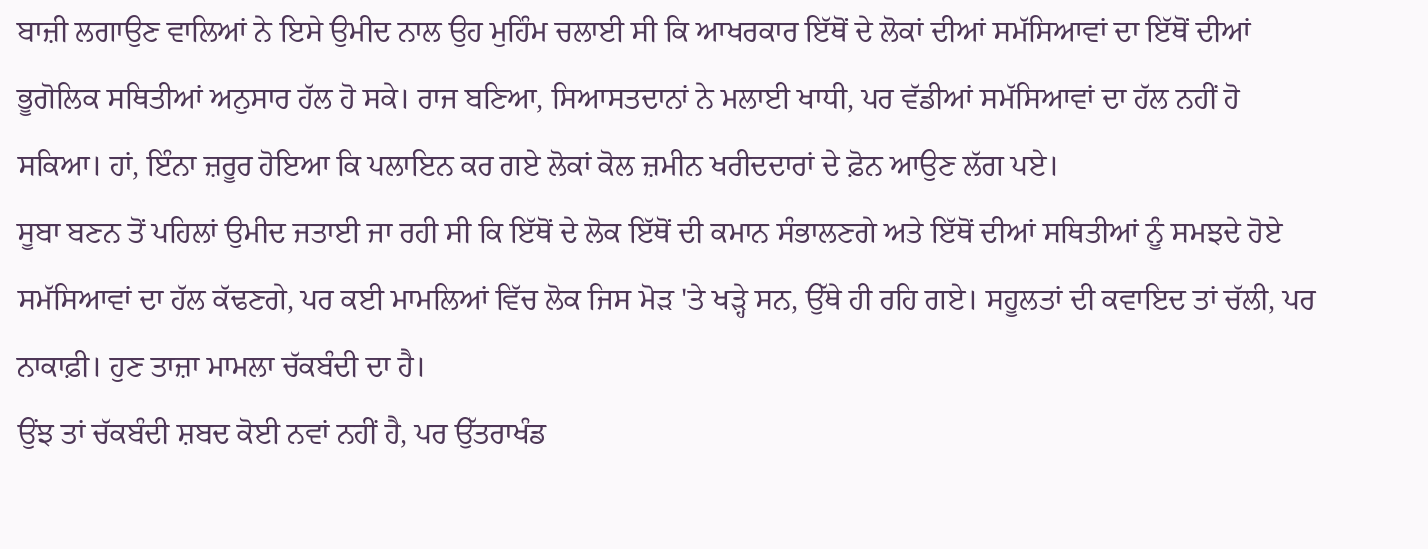ਬਾਜ਼ੀ ਲਗਾਉਣ ਵਾਲਿਆਂ ਨੇ ਇਸੇ ਉਮੀਦ ਨਾਲ ਉਹ ਮੁਹਿੰਮ ਚਲਾਈ ਸੀ ਕਿ ਆਖਰਕਾਰ ਇੱਥੋਂ ਦੇ ਲੋਕਾਂ ਦੀਆਂ ਸਮੱਸਿਆਵਾਂ ਦਾ ਇੱਥੋਂ ਦੀਆਂ ਭੂਗੋਲਿਕ ਸਥਿਤੀਆਂ ਅਨੁਸਾਰ ਹੱਲ ਹੋ ਸਕੇ। ਰਾਜ ਬਣਿਆ, ਸਿਆਸਤਦਾਨਾਂ ਨੇ ਮਲਾਈ ਖਾਧੀ, ਪਰ ਵੱਡੀਆਂ ਸਮੱਸਿਆਵਾਂ ਦਾ ਹੱਲ ਨਹੀਂ ਹੋ ਸਕਿਆ। ਹਾਂ, ਇੰਨਾ ਜ਼ਰੂਰ ਹੋਇਆ ਕਿ ਪਲਾਇਨ ਕਰ ਗਏ ਲੋਕਾਂ ਕੋਲ ਜ਼ਮੀਨ ਖਰੀਦਦਾਰਾਂ ਦੇ ਫ਼ੋਨ ਆਉਣ ਲੱਗ ਪਏ।
ਸੂਬਾ ਬਣਨ ਤੋਂ ਪਹਿਲਾਂ ਉਮੀਦ ਜਤਾਈ ਜਾ ਰਹੀ ਸੀ ਕਿ ਇੱਥੋਂ ਦੇ ਲੋਕ ਇੱਥੋਂ ਦੀ ਕਮਾਨ ਸੰਭਾਲਣਗੇ ਅਤੇ ਇੱਥੋਂ ਦੀਆਂ ਸਥਿਤੀਆਂ ਨੂੰ ਸਮਝਦੇ ਹੋਏ ਸਮੱਸਿਆਵਾਂ ਦਾ ਹੱਲ ਕੱਢਣਗੇ, ਪਰ ਕਈ ਮਾਮਲਿਆਂ ਵਿੱਚ ਲੋਕ ਜਿਸ ਮੋੜ 'ਤੇ ਖੜ੍ਹੇ ਸਨ, ਉੱਥੇ ਹੀ ਰਹਿ ਗਏ। ਸਹੂਲਤਾਂ ਦੀ ਕਵਾਇਦ ਤਾਂ ਚੱਲੀ, ਪਰ ਨਾਕਾਫ਼ੀ। ਹੁਣ ਤਾਜ਼ਾ ਮਾਮਲਾ ਚੱਕਬੰਦੀ ਦਾ ਹੈ।
ਉਂਝ ਤਾਂ ਚੱਕਬੰਦੀ ਸ਼ਬਦ ਕੋਈ ਨਵਾਂ ਨਹੀਂ ਹੈ, ਪਰ ਉੱਤਰਾਖੰਡ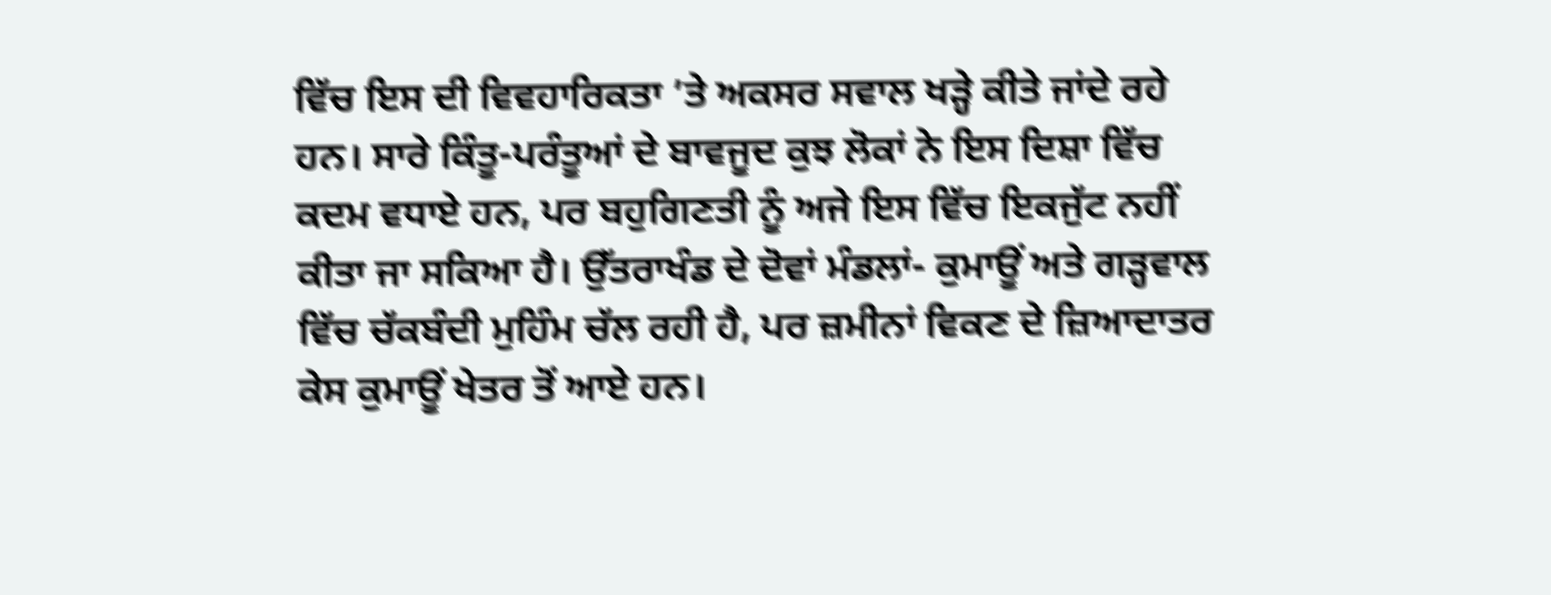ਵਿੱਚ ਇਸ ਦੀ ਵਿਵਹਾਰਿਕਤਾ ’ਤੇ ਅਕਸਰ ਸਵਾਲ ਖੜ੍ਹੇ ਕੀਤੇ ਜਾਂਦੇ ਰਹੇ ਹਨ। ਸਾਰੇ ਕਿੰਤੂ-ਪਰੰਤੂਆਂ ਦੇ ਬਾਵਜੂਦ ਕੁਝ ਲੋਕਾਂ ਨੇ ਇਸ ਦਿਸ਼ਾ ਵਿੱਚ ਕਦਮ ਵਧਾਏ ਹਨ, ਪਰ ਬਹੁਗਿਣਤੀ ਨੂੰ ਅਜੇ ਇਸ ਵਿੱਚ ਇਕਜੁੱਟ ਨਹੀਂ ਕੀਤਾ ਜਾ ਸਕਿਆ ਹੈ। ਉੱਤਰਾਖੰਡ ਦੇ ਦੋਵਾਂ ਮੰਡਲਾਂ- ਕੁਮਾਊਂ ਅਤੇ ਗੜ੍ਹਵਾਲ ਵਿੱਚ ਚੱਕਬੰਦੀ ਮੁਹਿੰਮ ਚੱਲ ਰਹੀ ਹੈ, ਪਰ ਜ਼ਮੀਨਾਂ ਵਿਕਣ ਦੇ ਜ਼ਿਆਦਾਤਰ ਕੇਸ ਕੁਮਾਊਂ ਖੇਤਰ ਤੋਂ ਆਏ ਹਨ।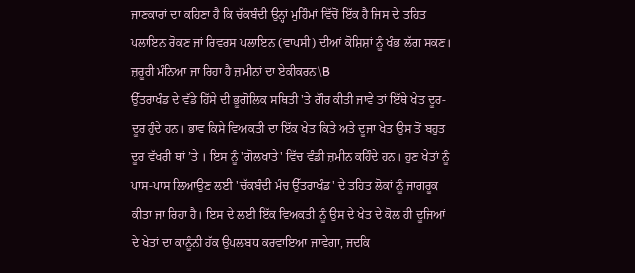ਜਾਣਕਾਰਾਂ ਦਾ ਕਹਿਣਾ ਹੈ ਕਿ ਚੱਕਬੰਦੀ ਉਨ੍ਹਾਂ ਮੁਹਿੰਮਾਂ ਵਿੱਚੋਂ ਇੱਕ ਹੈ ਜਿਸ ਦੇ ਤਹਿਤ ਪਲਾਇਨ ਰੋਕਣ ਜਾਂ ਰਿਵਰਸ ਪਲਾਇਨ (ਵਾਪਸੀ) ਦੀਆਂ ਕੋਸ਼ਿਸ਼ਾਂ ਨੂੰ ਖੰਭ ਲੱਗ ਸਕਣ।
ਜ਼ਰੂਰੀ ਮੰਨਿਆ ਜਾ ਰਿਹਾ ਹੈ ਜ਼ਮੀਨਾਂ ਦਾ ਏਕੀਕਰਨ\B
ਉੱਤਰਾਖੰਡ ਦੇ ਵੱਡੇ ਹਿੱਸੇ ਦੀ ਭੂਗੋਲਿਕ ਸਥਿਤੀ 'ਤੇ ਗੌਰ ਕੀਤੀ ਜਾਵੇ ਤਾਂ ਇੱਥੇ ਖੇਤ ਦੂਰ-ਦੂਰ ਹੁੰਦੇ ਹਨ। ਭਾਵ ਕਿਸੇ ਵਿਅਕਤੀ ਦਾ ਇੱਕ ਖੇਤ ਕਿਤੇ ਅਤੇ ਦੂਜਾ ਖੇਤ ਉਸ ਤੋਂ ਬਹੁਤ ਦੂਰ ਵੱਖਰੀ ਥਾਂ ’ਤੇ । ਇਸ ਨੂੰ 'ਗੋਲਖਾਤੇ' ਵਿੱਚ ਵੰਡੀ ਜ਼ਮੀਨ ਕਹਿੰਦੇ ਹਨ। ਹੁਣ ਖੇਤਾਂ ਨੂੰ ਪਾਸ-ਪਾਸ ਲਿਆਉਣ ਲਈ 'ਚੱਕਬੰਦੀ ਮੰਚ ਉੱਤਰਾਖੰਡ' ਦੇ ਤਹਿਤ ਲੋਕਾਂ ਨੂੰ ਜਾਗਰੂਕ ਕੀਤਾ ਜਾ ਰਿਹਾ ਹੈ। ਇਸ ਦੇ ਲਈ ਇੱਕ ਵਿਅਕਤੀ ਨੂੰ ਉਸ ਦੇ ਖੇਤ ਦੇ ਕੋਲ ਹੀ ਦੂਜਿਆਂ ਦੇ ਖੇਤਾਂ ਦਾ ਕਾਨੂੰਨੀ ਹੱਕ ਉਪਲਬਧ ਕਰਵਾਇਆ ਜਾਵੇਗਾ, ਜਦਕਿ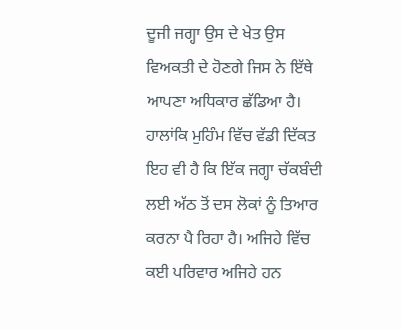ਦੂਜੀ ਜਗ੍ਹਾ ਉਸ ਦੇ ਖੇਤ ਉਸ ਵਿਅਕਤੀ ਦੇ ਹੋਣਗੇ ਜਿਸ ਨੇ ਇੱਥੇ ਆਪਣਾ ਅਧਿਕਾਰ ਛੱਡਿਆ ਹੈ।
ਹਾਲਾਂਕਿ ਮੁਹਿੰਮ ਵਿੱਚ ਵੱਡੀ ਦਿੱਕਤ ਇਹ ਵੀ ਹੈ ਕਿ ਇੱਕ ਜਗ੍ਹਾ ਚੱਕਬੰਦੀ ਲਈ ਅੱਠ ਤੋਂ ਦਸ ਲੋਕਾਂ ਨੂੰ ਤਿਆਰ ਕਰਨਾ ਪੈ ਰਿਹਾ ਹੈ। ਅਜਿਹੇ ਵਿੱਚ ਕਈ ਪਰਿਵਾਰ ਅਜਿਹੇ ਹਨ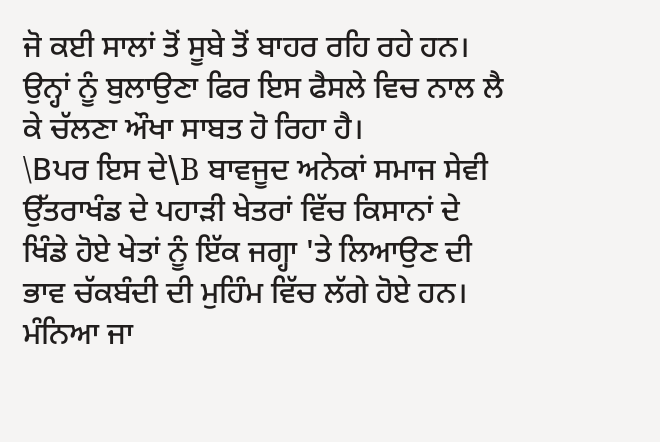ਜੋ ਕਈ ਸਾਲਾਂ ਤੋਂ ਸੂਬੇ ਤੋਂ ਬਾਹਰ ਰਹਿ ਰਹੇ ਹਨ। ਉਨ੍ਹਾਂ ਨੂੰ ਬੁਲਾਉਣਾ ਫਿਰ ਇਸ ਫੈਸਲੇ ਵਿਚ ਨਾਲ ਲੈ ਕੇ ਚੱਲਣਾ ਔਖਾ ਸਾਬਤ ਹੋ ਰਿਹਾ ਹੈ।
\Bਪਰ ਇਸ ਦੇ\B ਬਾਵਜੂਦ ਅਨੇਕਾਂ ਸਮਾਜ ਸੇਵੀ ਉੱਤਰਾਖੰਡ ਦੇ ਪਹਾੜੀ ਖੇਤਰਾਂ ਵਿੱਚ ਕਿਸਾਨਾਂ ਦੇ ਖਿੰਡੇ ਹੋਏ ਖੇਤਾਂ ਨੂੰ ਇੱਕ ਜਗ੍ਹਾ 'ਤੇ ਲਿਆਉਣ ਦੀ ਭਾਵ ਚੱਕਬੰਦੀ ਦੀ ਮੁਹਿੰਮ ਵਿੱਚ ਲੱਗੇ ਹੋਏ ਹਨ। ਮੰਨਿਆ ਜਾ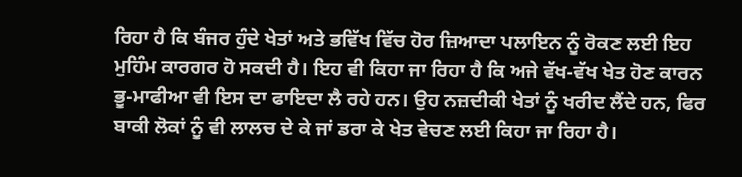ਰਿਹਾ ਹੈ ਕਿ ਬੰਜਰ ਹੁੰਦੇ ਖੇਤਾਂ ਅਤੇ ਭਵਿੱਖ ਵਿੱਚ ਹੋਰ ਜ਼ਿਆਦਾ ਪਲਾਇਨ ਨੂੰ ਰੋਕਣ ਲਈ ਇਹ ਮੁਹਿੰਮ ਕਾਰਗਰ ਹੋ ਸਕਦੀ ਹੈ। ਇਹ ਵੀ ਕਿਹਾ ਜਾ ਰਿਹਾ ਹੈ ਕਿ ਅਜੇ ਵੱਖ-ਵੱਖ ਖੇਤ ਹੋਣ ਕਾਰਨ ਭੂ-ਮਾਫੀਆ ਵੀ ਇਸ ਦਾ ਫਾਇਦਾ ਲੈ ਰਹੇ ਹਨ। ਉਹ ਨਜ਼ਦੀਕੀ ਖੇਤਾਂ ਨੂੰ ਖਰੀਦ ਲੈਂਦੇ ਹਨ, ਫਿਰ ਬਾਕੀ ਲੋਕਾਂ ਨੂੰ ਵੀ ਲਾਲਚ ਦੇ ਕੇ ਜਾਂ ਡਰਾ ਕੇ ਖੇਤ ਵੇਚਣ ਲਈ ਕਿਹਾ ਜਾ ਰਿਹਾ ਹੈ।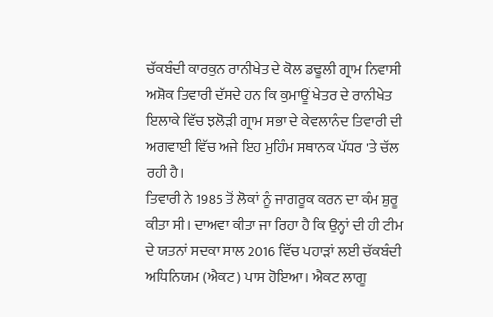ਚੱਕਬੰਦੀ ਕਾਰਕੁਨ ਰਾਨੀਖੇਤ ਦੇ ਕੋਲ ਡਢੂਲੀ ਗ੍ਰਾਮ ਨਿਵਾਸੀ ਅਸ਼ੋਕ ਤਿਵਾਰੀ ਦੱਸਦੇ ਹਨ ਕਿ ਕੁਮਾਊਂ ਖੇਤਰ ਦੇ ਰਾਨੀਖੇਤ ਇਲਾਕੇ ਵਿੱਚ ਝਲੋੜੀ ਗ੍ਰਾਮ ਸਭਾ ਦੇ ਕੇਵਲਾਨੰਦ ਤਿਵਾਰੀ ਦੀ ਅਗਵਾਈ ਵਿੱਚ ਅਜੇ ਇਹ ਮੁਹਿੰਮ ਸਥਾਨਕ ਪੱਧਰ 'ਤੇ ਚੱਲ ਰਹੀ ਹੈ।
ਤਿਵਾਰੀ ਨੇ 1985 ਤੋਂ ਲੋਕਾਂ ਨੂੰ ਜਾਗਰੂਕ ਕਰਨ ਦਾ ਕੰਮ ਸ਼ੁਰੂ ਕੀਤਾ ਸੀ। ਦਾਅਵਾ ਕੀਤਾ ਜਾ ਰਿਹਾ ਹੈ ਕਿ ਉਨ੍ਹਾਂ ਦੀ ਹੀ ਟੀਮ ਦੇ ਯਤਨਾਂ ਸਦਕਾ ਸਾਲ 2016 ਵਿੱਚ ਪਹਾੜਾਂ ਲਈ ਚੱਕਬੰਦੀ ਅਧਿਨਿਯਮ (ਐਕਟ) ਪਾਸ ਹੋਇਆ। ਐਕਟ ਲਾਗੂ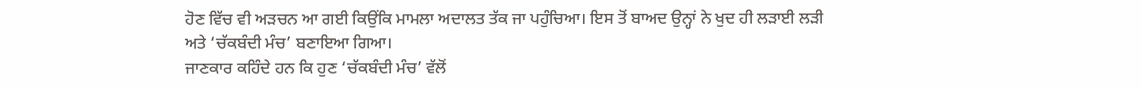ਹੋਣ ਵਿੱਚ ਵੀ ਅੜਚਨ ਆ ਗਈ ਕਿਉਂਕਿ ਮਾਮਲਾ ਅਦਾਲਤ ਤੱਕ ਜਾ ਪਹੁੰਚਿਆ। ਇਸ ਤੋਂ ਬਾਅਦ ਉਨ੍ਹਾਂ ਨੇ ਖੁਦ ਹੀ ਲੜਾਈ ਲੜੀ ਅਤੇ ‘ਚੱਕਬੰਦੀ ਮੰਚ’ ਬਣਾਇਆ ਗਿਆ।
ਜਾਣਕਾਰ ਕਹਿੰਦੇ ਹਨ ਕਿ ਹੁਣ ‘ਚੱਕਬੰਦੀ ਮੰਚ’ ਵੱਲੋਂ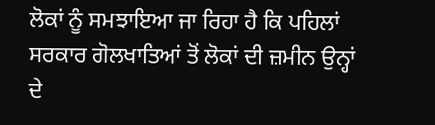ਲੋਕਾਂ ਨੂੰ ਸਮਝਾਇਆ ਜਾ ਰਿਹਾ ਹੈ ਕਿ ਪਹਿਲਾਂ ਸਰਕਾਰ ਗੋਲਖਾਤਿਆਂ ਤੋਂ ਲੋਕਾਂ ਦੀ ਜ਼ਮੀਨ ਉਨ੍ਹਾਂ ਦੇ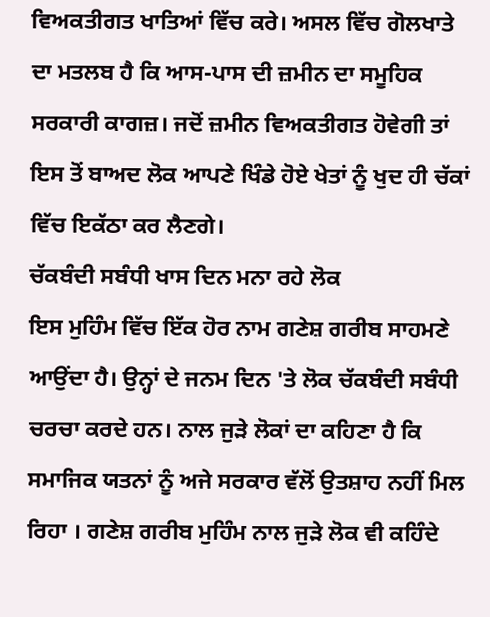ਵਿਅਕਤੀਗਤ ਖਾਤਿਆਂ ਵਿੱਚ ਕਰੇ। ਅਸਲ ਵਿੱਚ ਗੋਲਖਾਤੇ ਦਾ ਮਤਲਬ ਹੈ ਕਿ ਆਸ-ਪਾਸ ਦੀ ਜ਼ਮੀਨ ਦਾ ਸਮੂਹਿਕ ਸਰਕਾਰੀ ਕਾਗਜ਼। ਜਦੋਂ ਜ਼ਮੀਨ ਵਿਅਕਤੀਗਤ ਹੋਵੇਗੀ ਤਾਂ ਇਸ ਤੋਂ ਬਾਅਦ ਲੋਕ ਆਪਣੇ ਖਿੰਡੇ ਹੋਏ ਖੇਤਾਂ ਨੂੰ ਖੁਦ ਹੀ ਚੱਕਾਂ ਵਿੱਚ ਇਕੱਠਾ ਕਰ ਲੈਣਗੇ।
ਚੱਕਬੰਦੀ ਸਬੰਧੀ ਖਾਸ ਦਿਨ ਮਨਾ ਰਹੇ ਲੋਕ
ਇਸ ਮੁਹਿੰਮ ਵਿੱਚ ਇੱਕ ਹੋਰ ਨਾਮ ਗਣੇਸ਼ ਗਰੀਬ ਸਾਹਮਣੇ ਆਉਂਦਾ ਹੈ। ਉਨ੍ਹਾਂ ਦੇ ਜਨਮ ਦਿਨ 'ਤੇ ਲੋਕ ਚੱਕਬੰਦੀ ਸਬੰਧੀ ਚਰਚਾ ਕਰਦੇ ਹਨ। ਨਾਲ ਜੁੜੇ ਲੋਕਾਂ ਦਾ ਕਹਿਣਾ ਹੈ ਕਿ ਸਮਾਜਿਕ ਯਤਨਾਂ ਨੂੰ ਅਜੇ ਸਰਕਾਰ ਵੱਲੋਂ ਉਤਸ਼ਾਹ ਨਹੀਂ ਮਿਲ ਰਿਹਾ । ਗਣੇਸ਼ ਗਰੀਬ ਮੁਹਿੰਮ ਨਾਲ ਜੁੜੇ ਲੋਕ ਵੀ ਕਹਿੰਦੇ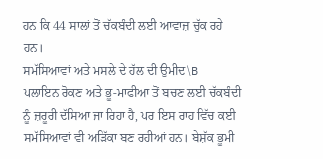ਹਨ ਕਿ 44 ਸਾਲਾਂ ਤੋਂ ਚੱਕਬੰਦੀ ਲਈ ਆਵਾਜ਼ ਚੁੱਕ ਰਹੇ ਹਨ।
ਸਮੱਸਿਆਵਾਂ ਅਤੇ ਮਸਲੇ ਦੇ ਹੱਲ ਦੀ ਉਮੀਦ\B
ਪਲਾਇਨ ਰੋਕਣ ਅਤੇ ਭੂ-ਮਾਫੀਆ ਤੋਂ ਬਚਣ ਲਈ ਚੱਕਬੰਦੀ ਨੂੰ ਜ਼ਰੂਰੀ ਦੱਸਿਆ ਜਾ ਰਿਹਾ ਹੈ, ਪਰ ਇਸ ਰਾਹ ਵਿੱਚ ਕਈ ਸਮੱਸਿਆਵਾਂ ਵੀ ਅੜਿੱਕਾ ਬਣ ਰਹੀਆਂ ਹਨ। ਬੇਸ਼ੱਕ ਭੂਮੀ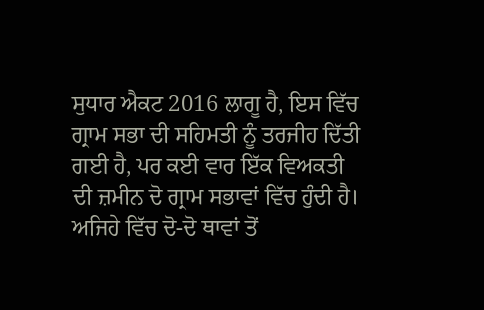ਸੁਧਾਰ ਐਕਟ 2016 ਲਾਗੂ ਹੈ, ਇਸ ਵਿੱਚ ਗ੍ਰਾਮ ਸਭਾ ਦੀ ਸਹਿਮਤੀ ਨੂੰ ਤਰਜੀਹ ਦਿੱਤੀ ਗਈ ਹੈ, ਪਰ ਕਈ ਵਾਰ ਇੱਕ ਵਿਅਕਤੀ ਦੀ ਜ਼ਮੀਨ ਦੋ ਗ੍ਰਾਮ ਸਭਾਵਾਂ ਵਿੱਚ ਹੁੰਦੀ ਹੈ। ਅਜਿਹੇ ਵਿੱਚ ਦੋ-ਦੋ ਥਾਵਾਂ ਤੋਂ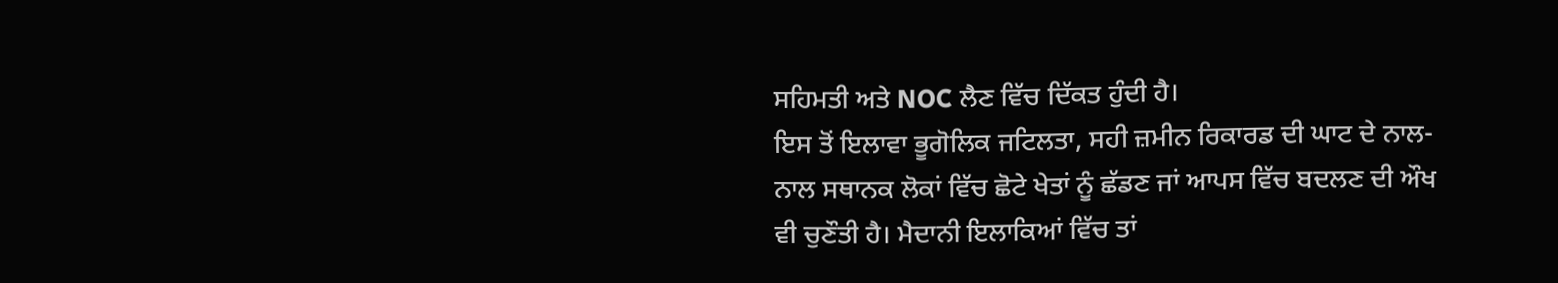ਸਹਿਮਤੀ ਅਤੇ NOC ਲੈਣ ਵਿੱਚ ਦਿੱਕਤ ਹੁੰਦੀ ਹੈ।
ਇਸ ਤੋਂ ਇਲਾਵਾ ਭੂਗੋਲਿਕ ਜਟਿਲਤਾ, ਸਹੀ ਜ਼ਮੀਨ ਰਿਕਾਰਡ ਦੀ ਘਾਟ ਦੇ ਨਾਲ-ਨਾਲ ਸਥਾਨਕ ਲੋਕਾਂ ਵਿੱਚ ਛੋਟੇ ਖੇਤਾਂ ਨੂੰ ਛੱਡਣ ਜਾਂ ਆਪਸ ਵਿੱਚ ਬਦਲਣ ਦੀ ਔਖ ਵੀ ਚੁਣੌਤੀ ਹੈ। ਮੈਦਾਨੀ ਇਲਾਕਿਆਂ ਵਿੱਚ ਤਾਂ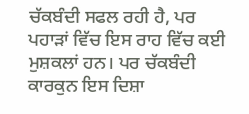ਚੱਕਬੰਦੀ ਸਫਲ ਰਹੀ ਹੈ, ਪਰ ਪਹਾੜਾਂ ਵਿੱਚ ਇਸ ਰਾਹ ਵਿੱਚ ਕਈ ਮੁਸ਼ਕਲਾਂ ਹਨ। ਪਰ ਚੱਕਬੰਦੀ ਕਾਰਕੁਨ ਇਸ ਦਿਸ਼ਾ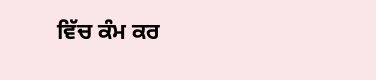ਵਿੱਚ ਕੰਮ ਕਰ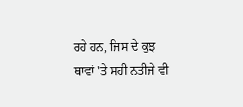ਰਹੇ ਹਨ, ਜਿਸ ਦੇ ਕੁਝ ਥਾਵਾਂ 'ਤੇ ਸਹੀ ਨਤੀਜੇ ਵੀ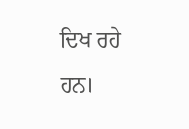ਦਿਖ ਰਹੇ ਹਨ।